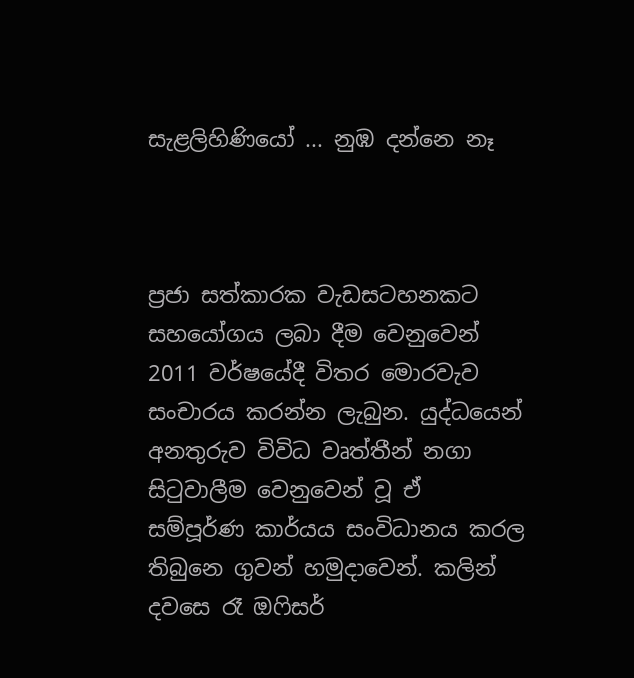සැළලිහිණියෝ ... නුඹ දන්නෙ නෑ



ප්‍රජා සත්කාරක වැඩසටහනකට සහයෝගය ලබා දීම වෙනුවෙන් 2011 වර්ෂයේදී විතර මොරවැව සංචාරය කරන්න ලැබුන. යුද්ධයෙන් අනතුරුව විවිධ වෘත්තීන් නගා සිටුවාලීම වෙනුවෙන් වූ ඒ සම්පූර්ණ කාර්යය සංවිධානය කරල තිබුනෙ ගුවන් හමුදාවෙන්. කලින් දවසෙ රෑ ඔෆිසර්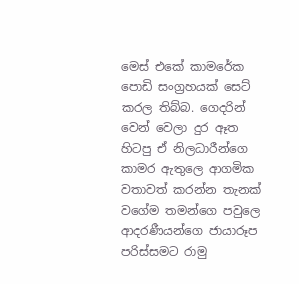මෙස් එකේ කාමරේක පොඩි සංග්‍රහයක් සෙට් කරල තිබ්බ. ගෙදරින් වෙන් වෙලා දුර ඈත හිටපු ඒ නිලධාරීන්ගෙ කාමර ඇතුලෙ ආගමික වතාවත් කරන්න තැනක් වගේම තමන්ගෙ පවුලෙ ආදරණීයන්ගෙ ජායාරූප පරිස්සමට රාමු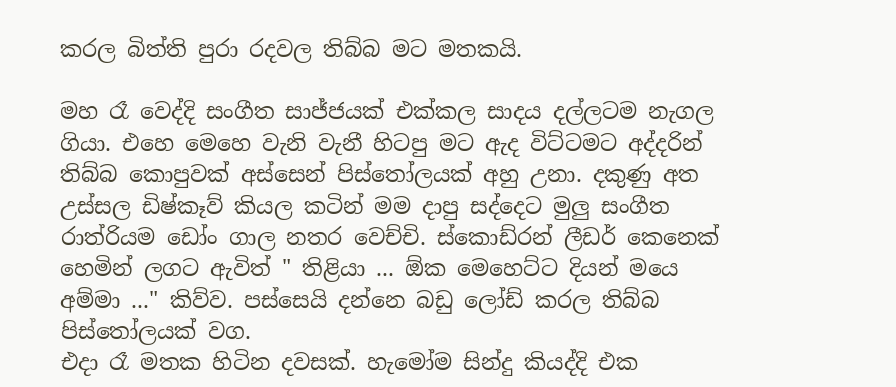කරල බිත්ති පුරා රදවල තිබ්බ මට මතකයි.

මහ රෑ වෙද්දි සංගීත සාජ්ජයක් එක්කල සාදය දල්ලටම නැගල ගියා. එහෙ මෙහෙ වැනි වැනී හිටපු මට ඇද විට්ටමට අද්දරින් තිබ්බ කොපුවක් අස්සෙන් පිස්තෝලයක් අහු උනා. දකුණු අත උස්සල ඩිෂ්කෑව් කියල කටින් මම දාපු සද්දෙට මුලු සංගීත රාත්රියම ඩෝං ගාල නතර වෙච්චි. ස්කොඩ්රන් ලීඩර් කෙනෙක් හෙමින් ලගට ඇවිත් " තිළියා ... ඕක මෙහෙට්ට දියන් මයෙ අම්මා ..." කිව්ව. පස්සෙයි දන්නෙ බඩු ලෝඩ් කරල තිබ්බ පිස්තෝලයක් වග.
එදා රෑ මතක හිටින දවසක්. හැමෝම සින්දු කියද්දි එක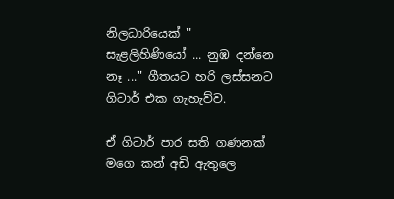නිලධාරියෙක් " සැළලිහිණියෝ ... නුඹ දන්නෙ නෑ ..." ගීතයට හරි ලස්සනට ගිටාර් එක ගැහැව්ව.

ඒ ගිටාර් පාර සති ගණනක් මගෙ කන් අඩි ඇතුලෙ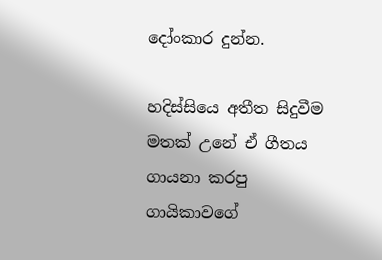දෝංකාර දුන්න.

හදිස්සියෙ අතීත සිදුවීම මතක් උනේ ඒ ගීතය ගායනා කරපු ගායිකාවගේ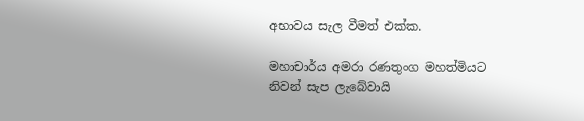අභාවය සැල වීමත් එක්ක.

මහාචාර්ය අමරා රණතුංග මහත්මියට නිවන් සැප ලැබේවායි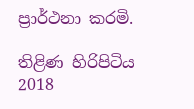ප්‍රාර්ථනා කරමි.

තිළිණ හිරිපිටිය
2018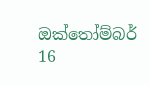ඔක්තෝම්බර් 16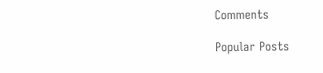Comments

Popular Posts